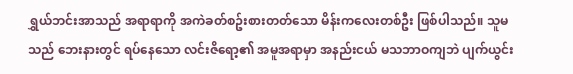ရွှယ်ဘင်းအာသည် အရာရာကို အကဲခတ်စဥ်းစားတတ်သော မိန်းကလေးတစ်ဦး ဖြစ်ပါသည်။ သူမသည် ဘေးနားတွင် ရပ်နေသော လင်းဇိရော့၏ အမူအရာမှာ အနည်းငယ် မသဘာဝကျဘဲ ပျက်ယွင်း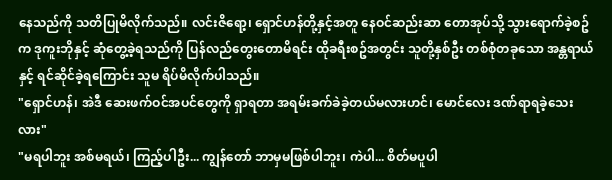နေသည်ကို သတိပြုမိလိုက်သည်။ လင်းဇိရော့၊ ရှောင်ဟန်တို့နှင့်အတူ နေဝင်ဆည်းဆာ တောအုပ်သို့ သွားရောက်ခဲ့စဥ်က ဒုကူးဘိုနှင့် ဆုံတွေ့ခဲ့ရသည်ကို ပြန်လည်တွေးတောမိရင်း ထိုခရီးစဥ်အတွင်း သူတို့နှစ်ဦး တစ်စုံတခုသော အန္တရာယ်နှင့် ရင်ဆိုင်ခဲ့ရကြောင်း သူမ ရိပ်မိလိုက်ပါသည်။
"ရှောင်ဟန်၊ အဲဒီ ဆေးဖက်ဝင်အပင်တွေကို ရှာရတာ အရမ်းခက်ခဲခဲ့တယ်မလားဟင်၊ မောင်လေး ဒဏ်ရာရခဲ့သေးလား"
"မရပါဘူး အစ်မရယ်၊ ကြည့်ပါဦး... ကျွန်တော် ဘာမှမဖြစ်ပါဘူး၊ ကဲပါ... စိတ်မပူပါ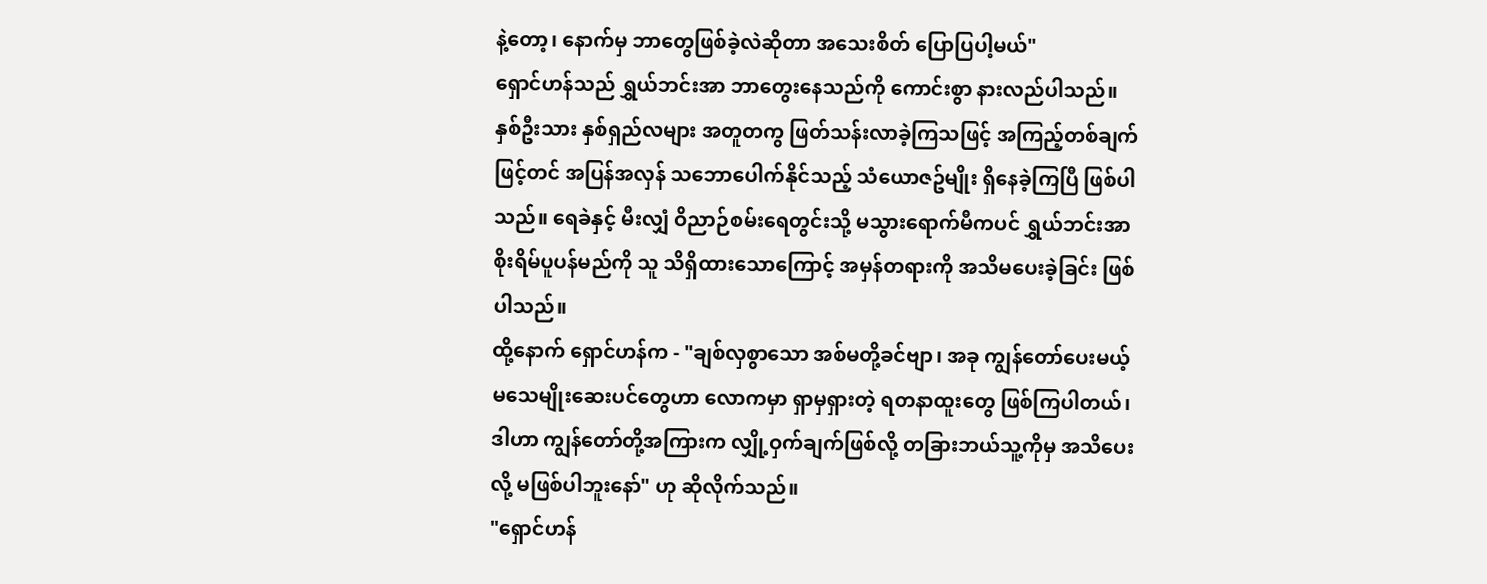နဲ့တော့၊ နောက်မှ ဘာတွေဖြစ်ခဲ့လဲဆိုတာ အသေးစိတ် ပြောပြပါ့မယ်"
ရှောင်ဟန်သည် ရွှယ်ဘင်းအာ ဘာတွေးနေသည်ကို ကောင်းစွာ နားလည်ပါသည်။ နှစ်ဦးသား နှစ်ရှည်လများ အတူတကွ ဖြတ်သန်းလာခဲ့ကြသဖြင့် အကြည့်တစ်ချက်ဖြင့်တင် အပြန်အလှန် သဘောပေါက်နိုင်သည့် သံယောဇဥ်မျိုး ရှိနေခဲ့ကြပြီ ဖြစ်ပါသည်။ ရေခဲနှင့် မီးလျှံ ဝိညာဉ်စမ်းရေတွင်းသို့ မသွားရောက်မီကပင် ရွှယ်ဘင်းအာ စိုးရိမ်ပူပန်မည်ကို သူ သိရှိထားသောကြောင့် အမှန်တရားကို အသိမပေးခဲ့ခြင်း ဖြစ်ပါသည်။
ထို့နောက် ရှောင်ဟန်က - "ချစ်လှစွာသော အစ်မတို့ခင်ဗျာ၊ အခု ကျွန်တော်ပေးမယ့် မသေမျိုးဆေးပင်တွေဟာ လောကမှာ ရှာမှရှားတဲ့ ရတနာထူးတွေ ဖြစ်ကြပါတယ်၊ ဒါဟာ ကျွန်တော်တို့အကြားက လျှို့ဝှက်ချက်ဖြစ်လို့ တခြားဘယ်သူ့ကိုမှ အသိပေးလို့ မဖြစ်ပါဘူးနော်" ဟု ဆိုလိုက်သည်။
"ရှောင်ဟန်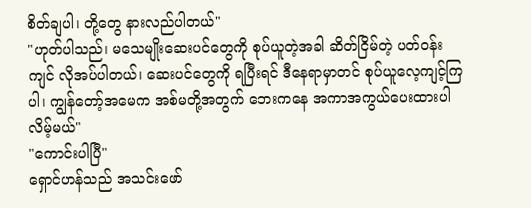စိတ်ချပါ၊ တို့တွေ နားလည်ပါတယ်"
"ဟုတ်ပါသည်၊ မသေမျိုးဆေးပင်တွေကို စုပ်ယူတဲ့အခါ ဆိတ်ငြိမ်တဲ့ ပတ်ဝန်းကျင် လိုအပ်ပါတယ်၊ ဆေးပင်တွေကို ရပြီးရင် ဒီနေရာမှာတင် စုပ်ယူလေ့ကျင့်ကြပါ၊ ကျွန်တော့်အမေက အစ်မတို့အတွက် ဘေးကနေ အကာအကွယ်ပေးထားပါလိမ့်မယ်"
"ကောင်းပါပြီ"
ရှောင်ဟန်သည် အသင်းဖော်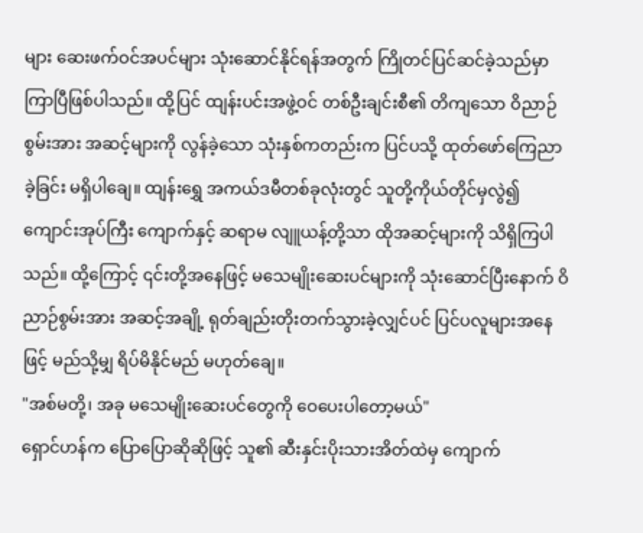များ ဆေးဖက်ဝင်အပင်များ သုံးဆောင်နိုင်ရန်အတွက် ကြိုတင်ပြင်ဆင်ခဲ့သည်မှာ ကြာပြီဖြစ်ပါသည်။ ထို့ပြင် ထျန်းပင်းအဖွဲ့ဝင် တစ်ဦးချင်းစီ၏ တိကျသော ဝိညာဉ်စွမ်းအား အဆင့်များကို လွန်ခဲ့သော သုံးနှစ်ကတည်းက ပြင်ပသို့ ထုတ်ဖော်ကြေညာခဲ့ခြင်း မရှိပါချေ။ ထျန်းရွှေ အကယ်ဒမီတစ်ခုလုံးတွင် သူတို့ကိုယ်တိုင်မှလွဲ၍ ကျောင်းအုပ်ကြီး ကျောက်နှင့် ဆရာမ လျူယန့်တို့သာ ထိုအဆင့်များကို သိရှိကြပါသည်။ ထို့ကြောင့် ၎င်းတို့အနေဖြင့် မသေမျိုးဆေးပင်များကို သုံးဆောင်ပြီးနောက် ဝိညာဉ်စွမ်းအား အဆင့်အချို့ ရုတ်ချည်းတိုးတက်သွားခဲ့လျှင်ပင် ပြင်ပလူများအနေဖြင့် မည်သို့မျှ ရိပ်မိနိုင်မည် မဟုတ်ချေ။
"အစ်မတို့၊ အခု မသေမျိုးဆေးပင်တွေကို ဝေပေးပါတော့မယ်"
ရှောင်ဟန်က ပြောပြောဆိုဆိုဖြင့် သူ၏ ဆီးနှင်းပိုးသားအိတ်ထဲမှ ကျောက်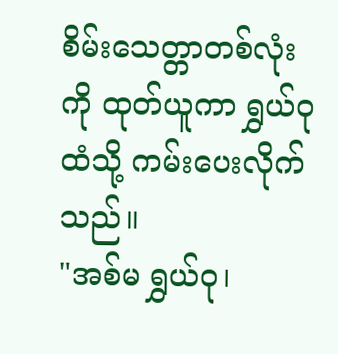စိမ်းသေတ္တာတစ်လုံးကို ထုတ်ယူကာ ရွှယ်ဝုထံသို့ ကမ်းပေးလိုက်သည်။
"အစ်မ ရွှယ်ဝု၊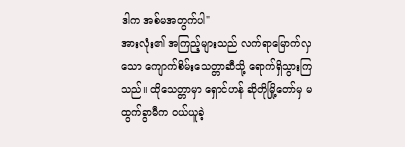ဒါက အစ်မအတွက်ပါ"
အားလုံး၏ အကြည့်များသည် လက်ရာမြောက်လှသော ကျောက်စိမ်းသေတ္တာဆီသို့ ရောက်ရှိသွားကြသည်။ ထိုသေတ္တာမှာ ရှောင်ဟန် ဆိုတိုမြို့တော်မှ မထွက်ခွာမီက ဝယ်ယူခဲ့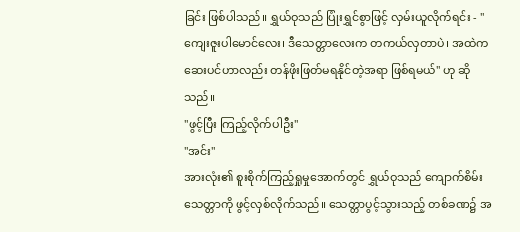ခြင်း ဖြစ်ပါသည်။ ရွှယ်ဝုသည် ပြုံးရွှင်စွာဖြင့် လှမ်းယူလိုက်ရင်း - "ကျေးဇူးပါမောင်လေး၊ ဒီသေတ္တာလေးက တကယ်လှတာပဲ၊ အထဲက ဆေးပင်ဟာလည်း တန်ဖိုးဖြတ်မရနိုင်တဲ့အရာ ဖြစ်ရမယ်" ဟု ဆိုသည်။
"ဖွင့်ပြီး ကြည့်လိုက်ပါဦး"
"အင်း"
အားလုံး၏ စူးစိုက်ကြည့်ရှုမှုအောက်တွင် ရွှယ်ဝုသည် ကျောက်စိမ်းသေတ္တာကို ဖွင့်လှစ်လိုက်သည်။ သေတ္တာပွင့်သွားသည့် တစ်ခဏ၌ အ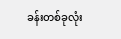ခန်းတစ်ခုလုံး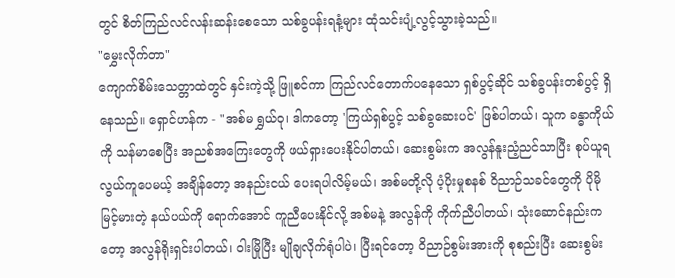တွင် စိတ်ကြည်လင်လန်းဆန်းစေသော သစ်ခွပန်းရနံ့များ ထုံသင်းပျံ့လွင့်သွားခဲ့သည်။
"မွှေးလိုက်တာ"
ကျောက်စိမ်းသေတ္တာထဲတွင် နှင်းကဲ့သို့ ဖြူစင်ကာ ကြည်လင်တောက်ပနေသော ရှစ်ပွင့်ဆိုင် သစ်ခွပန်းတစ်ပွင့် ရှိနေသည်။ ရှောင်ဟန်က - "အစ်မ ရွှယ်ဝု၊ ဒါကတော့ 'ကြယ်ရှစ်ပွင့် သစ်ခွဆေးပင်' ဖြစ်ပါတယ်၊ သူက ခန္ဓာကိုယ်ကို သန်မာစေပြီး အညစ်အကြေးတွေကို ဖယ်ရှားပေးနိုင်ပါတယ်၊ ဆေးစွမ်းက အလွန်နူးညံ့ညင်သာပြီး စုပ်ယူရလွယ်ကူပေမယ့် အချိန်တော့ အနည်းငယ် ပေးရပါလိမ့်မယ်၊ အစ်မတို့လို ပံ့ပိုးမှုစနစ် ဝိညာဉ်သခင်တွေကို ပိုမိုမြင့်မားတဲ့ နယ်ပယ်ကို ရောက်အောင် ကူညီပေးနိုင်လို့ အစ်မနဲ့ အလွန်ကို ကိုက်ညီပါတယ်၊ သုံးဆောင်နည်းကတော့ အလွန်ရိုးရှင်းပါတယ်၊ ဝါးမြိုပြီး မျိုချလိုက်ရုံပါပဲ၊ ပြီးရင်တော့ ဝိညာဉ်စွမ်းအားကို စုစည်းပြီး ဆေးစွမ်း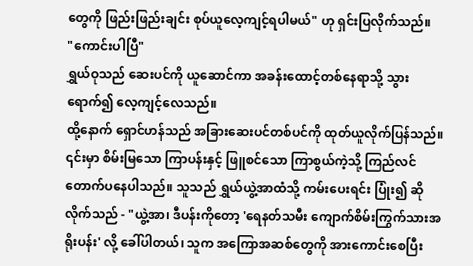တွေကို ဖြည်းဖြည်းချင်း စုပ်ယူလေ့ကျင့်ရပါမယ်" ဟု ရှင်းပြလိုက်သည်။
"ကောင်းပါပြီ"
ရွှယ်ဝုသည် ဆေးပင်ကို ယူဆောင်ကာ အခန်းထောင့်တစ်နေရာသို့ သွားရောက်၍ လေ့ကျင့်လေသည်။
ထို့နောက် ရှောင်ဟန်သည် အခြားဆေးပင်တစ်ပင်ကို ထုတ်ယူလိုက်ပြန်သည်။ ၎င်းမှာ စိမ်းမြသော ကြာပန်းနှင့် ဖြူစင်သော ကြာစွယ်ကဲ့သို့ ကြည်လင်တောက်ပနေပါသည်။ သူသည် ရွှယ်ယွဲ့အာထံသို့ ကမ်းပေးရင်း ပြုံး၍ ဆိုလိုက်သည် - "ယွဲ့အာ၊ ဒီပန်းကိုတော့ 'ရေနတ်သမီး ကျောက်စိမ်းကြွက်သားအရိုးပန်း' လို့ ခေါ်ပါတယ်၊ သူက အကြောအဆစ်တွေကို အားကောင်းစေပြီး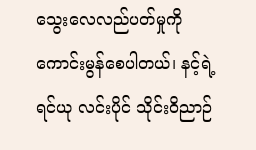သွေးလေလည်ပတ်မှုကို ကောင်းမွန်စေပါတယ်၊ နင့်ရဲ့ ရင်ယု လင်းပိုင် သိုင်းဝိညာဉ်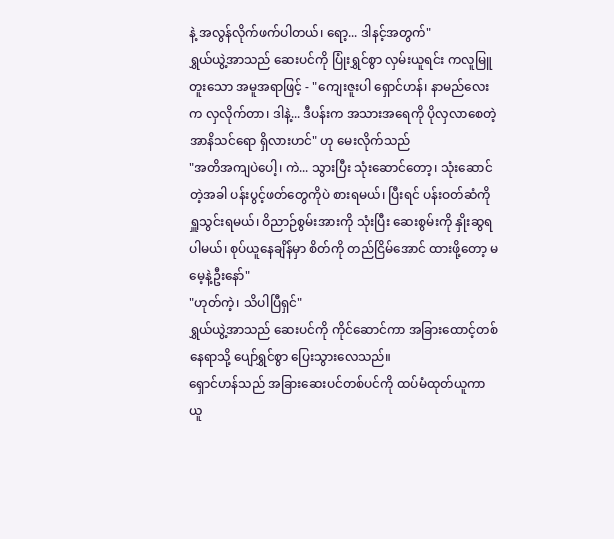နဲ့ အလွန်လိုက်ဖက်ပါတယ်၊ ရော့... ဒါနင့်အတွက်"
ရွှယ်ယွဲ့အာသည် ဆေးပင်ကို ပြုံးရွှင်စွာ လှမ်းယူရင်း ကလူမြူတူးသော အမူအရာဖြင့် - "ကျေးဇူးပါ ရှောင်ဟန်၊ နာမည်လေးက လှလိုက်တာ၊ ဒါနဲ့... ဒီပန်းက အသားအရေကို ပိုလှလာစေတဲ့ အာနိသင်ရော ရှိလားဟင်" ဟု မေးလိုက်သည်
"အတိအကျပဲပေါ့၊ ကဲ... သွားပြီး သုံးဆောင်တော့၊ သုံးဆောင်တဲ့အခါ ပန်းပွင့်ဖတ်တွေကိုပဲ စားရမယ်၊ ပြီးရင် ပန်းဝတ်ဆံကို ရှူသွင်းရမယ်၊ ဝိညာဉ်စွမ်းအားကို သုံးပြီး ဆေးစွမ်းကို နှိုးဆွရပါမယ်၊ စုပ်ယူနေချိန်မှာ စိတ်ကို တည်ငြိမ်အောင် ထားဖို့တော့ မမေ့နဲ့ဦးနော်"
"ဟုတ်ကဲ့၊ သိပါပြီရှင်"
ရွှယ်ယွဲ့အာသည် ဆေးပင်ကို ကိုင်ဆောင်ကာ အခြားထောင့်တစ်နေရာသို့ ပျော်ရွှင်စွာ ပြေးသွားလေသည်။
ရှောင်ဟန်သည် အခြားဆေးပင်တစ်ပင်ကို ထပ်မံထုတ်ယူကာ ယူ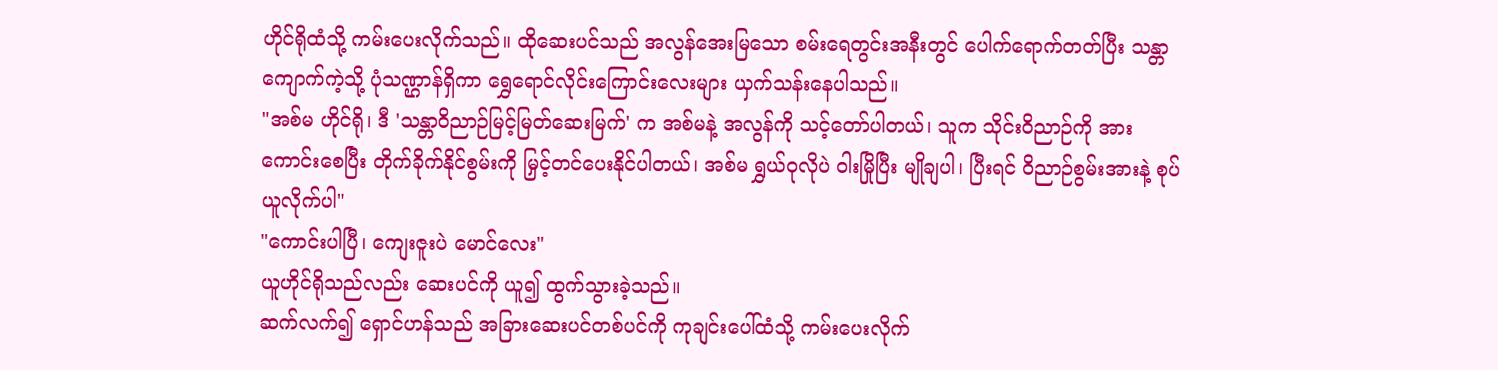ဟိုင်ရိုထံသို့ ကမ်းပေးလိုက်သည်။ ထိုဆေးပင်သည် အလွန်အေးမြသော စမ်းရေတွင်းအနီးတွင် ပေါက်ရောက်တတ်ပြီး သန္တာကျောက်ကဲ့သို့ ပုံသဏ္ဌာန်ရှိကာ ရွှေရောင်လိုင်းကြောင်းလေးများ ယှက်သန်းနေပါသည်။
"အစ်မ ဟိုင်ရို၊ ဒီ 'သန္တာဝိညာဉ်မြင့်မြတ်ဆေးမြက်' က အစ်မနဲ့ အလွန်ကို သင့်တော်ပါတယ်၊ သူက သိုင်းဝိညာဉ်ကို အားကောင်းစေပြီး တိုက်ခိုက်နိုင်စွမ်းကို မြှင့်တင်ပေးနိုင်ပါတယ်၊ အစ်မ ရွှယ်ဝုလိုပဲ ဝါးမြိုပြီး မျိုချပါ၊ ပြီးရင် ဝိညာဉ်စွမ်းအားနဲ့ စုပ်ယူလိုက်ပါ"
"ကောင်းပါပြီ၊ ကျေးဇူးပဲ မောင်လေး"
ယူဟိုင်ရိုသည်လည်း ဆေးပင်ကို ယူ၍ ထွက်သွားခဲ့သည်။
ဆက်လက်၍ ရှောင်ဟန်သည် အခြားဆေးပင်တစ်ပင်ကို ကုချင်းပေါ်ထံသို့ ကမ်းပေးလိုက်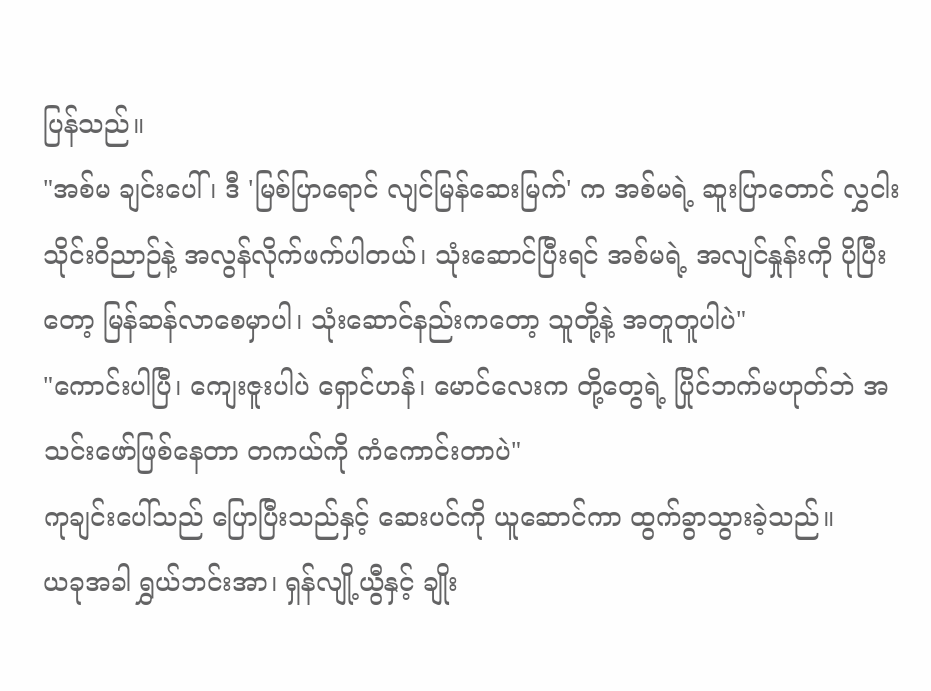ပြန်သည်။
"အစ်မ ချင်းပေါ်၊ ဒီ 'မြစ်ပြာရောင် လျင်မြန်ဆေးမြက်' က အစ်မရဲ့ ဆူးပြာတောင် လွှငါး သိုင်းဝိညာဉ်နဲ့ အလွန်လိုက်ဖက်ပါတယ်၊ သုံးဆောင်ပြီးရင် အစ်မရဲ့ အလျင်နှုန်းကို ပိုပြီးတော့ မြန်ဆန်လာစေမှာပါ၊ သုံးဆောင်နည်းကတော့ သူတို့နဲ့ အတူတူပါပဲ"
"ကောင်းပါပြီ၊ ကျေးဇူးပါပဲ ရှောင်ဟန်၊ မောင်လေးက တို့တွေရဲ့ ပြိုင်ဘက်မဟုတ်ဘဲ အသင်းဖော်ဖြစ်နေတာ တကယ်ကို ကံကောင်းတာပဲ"
ကုချင်းပေါ်သည် ပြောပြီးသည်နှင့် ဆေးပင်ကို ယူဆောင်ကာ ထွက်ခွာသွားခဲ့သည်။
ယခုအခါ ရွှယ်ဘင်းအာ၊ ရှန်လျို့ယွီနှင့် ချိုး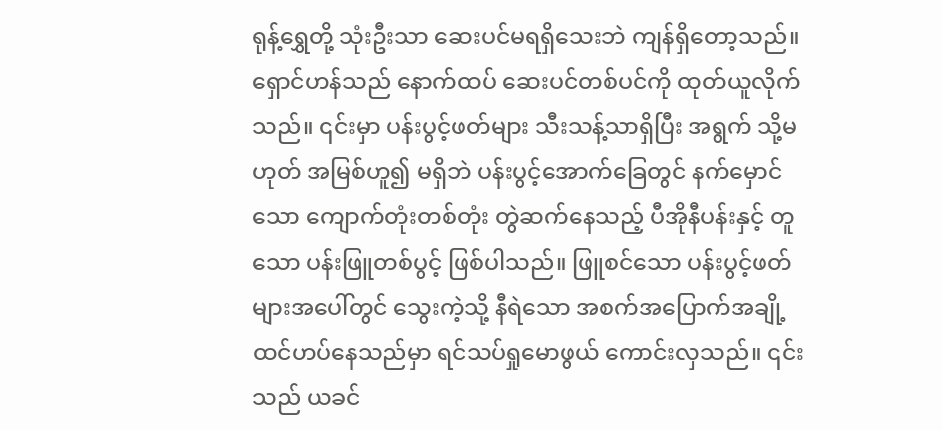ရုန့်ရွှေတို့ သုံးဦးသာ ဆေးပင်မရရှိသေးဘဲ ကျန်ရှိတော့သည်။ ရှောင်ဟန်သည် နောက်ထပ် ဆေးပင်တစ်ပင်ကို ထုတ်ယူလိုက်သည်။ ၎င်းမှာ ပန်းပွင့်ဖတ်များ သီးသန့်သာရှိပြီး အရွက် သို့မဟုတ် အမြစ်ဟူ၍ မရှိဘဲ ပန်းပွင့်အောက်ခြေတွင် နက်မှောင်သော ကျောက်တုံးတစ်တုံး တွဲဆက်နေသည့် ပီအိုနီပန်းနှင့် တူသော ပန်းဖြူတစ်ပွင့် ဖြစ်ပါသည်။ ဖြူစင်သော ပန်းပွင့်ဖတ်များအပေါ်တွင် သွေးကဲ့သို့ နီရဲသော အစက်အပြောက်အချို့ ထင်ဟပ်နေသည်မှာ ရင်သပ်ရှုမောဖွယ် ကောင်းလှသည်။ ၎င်းသည် ယခင်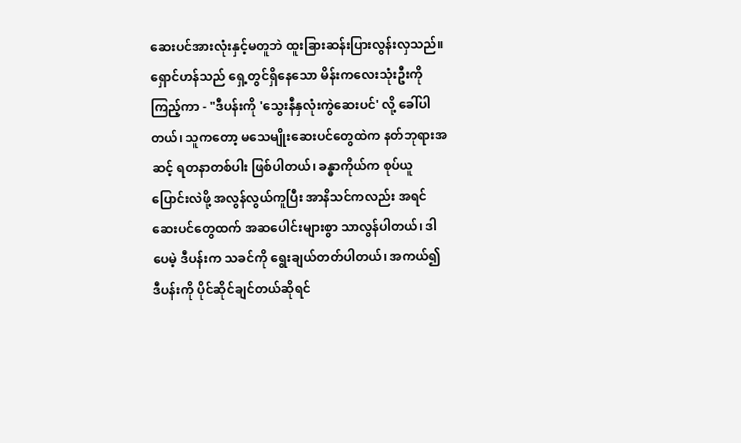ဆေးပင်အားလုံးနှင့်မတူဘဲ ထူးခြားဆန်းပြားလွန်းလှသည်။
ရှောင်ဟန်သည် ရှေ့တွင်ရှိနေသော မိန်းကလေးသုံးဦးကို ကြည့်ကာ - "ဒီပန်းကို 'သွေးနီနှလုံးကွဲဆေးပင်' လို့ ခေါ်ပါတယ်၊ သူကတော့ မသေမျိုးဆေးပင်တွေထဲက နတ်ဘုရားအဆင့် ရတနာတစ်ပါး ဖြစ်ပါတယ်၊ ခန္ဓာကိုယ်က စုပ်ယူပြောင်းလဲဖို့ အလွန်လွယ်ကူပြီး အာနိသင်ကလည်း အရင်ဆေးပင်တွေထက် အဆပေါင်းများစွာ သာလွန်ပါတယ်၊ ဒါပေမဲ့ ဒီပန်းက သခင်ကို ရွေးချယ်တတ်ပါတယ်၊ အကယ်၍ ဒီပန်းကို ပိုင်ဆိုင်ချင်တယ်ဆိုရင်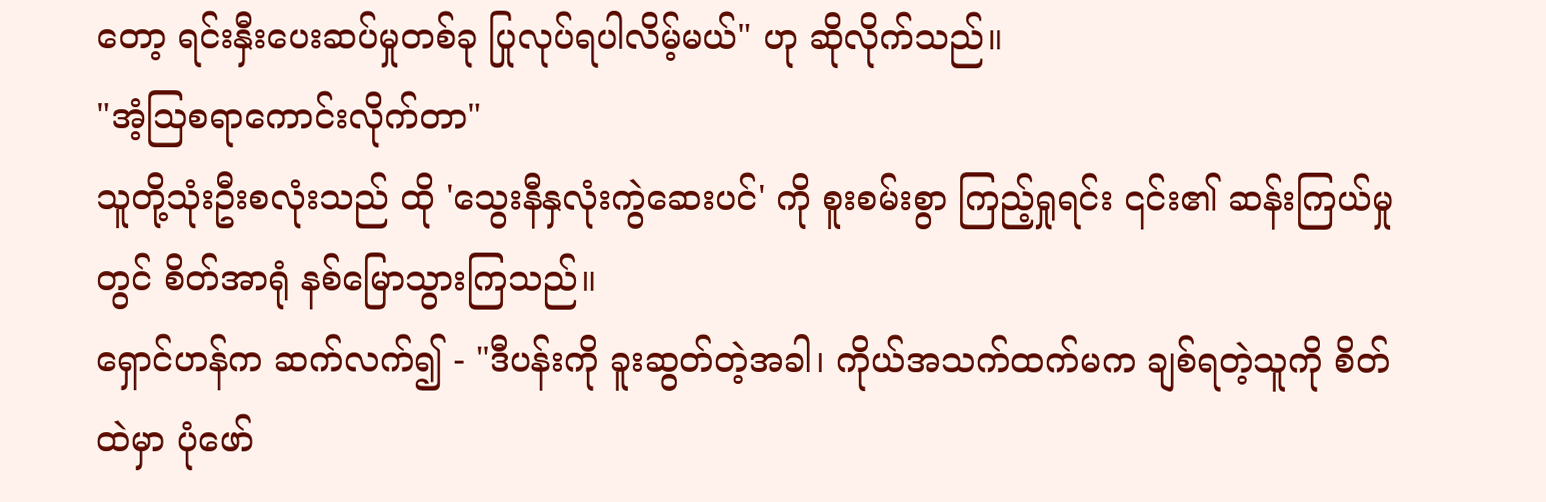တော့ ရင်းနှီးပေးဆပ်မှုတစ်ခု ပြုလုပ်ရပါလိမ့်မယ်" ဟု ဆိုလိုက်သည်။
"အံ့ဩစရာကောင်းလိုက်တာ"
သူတို့သုံးဦးစလုံးသည် ထို 'သွေးနီနှလုံးကွဲဆေးပင်' ကို စူးစမ်းစွာ ကြည့်ရှုရင်း ၎င်း၏ ဆန်းကြယ်မှုတွင် စိတ်အာရုံ နစ်မြောသွားကြသည်။
ရှောင်ဟန်က ဆက်လက်၍ - "ဒီပန်းကို ခူးဆွတ်တဲ့အခါ၊ ကိုယ်အသက်ထက်မက ချစ်ရတဲ့သူကို စိတ်ထဲမှာ ပုံဖော်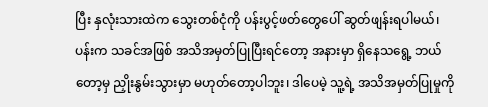ပြီး နှလုံးသားထဲက သွေးတစ်ငုံကို ပန်းပွင့်ဖတ်တွေပေါ် ဆွတ်ဖျန်းရပါမယ်၊ ပန်းက သခင်အဖြစ် အသိအမှတ်ပြုပြီးရင်တော့ အနားမှာ ရှိနေသရွေ့ ဘယ်တော့မှ ညှိုးနွမ်းသွားမှာ မဟုတ်တော့ပါဘူး၊ ဒါပေမဲ့ သူ့ရဲ့ အသိအမှတ်ပြုမှုကို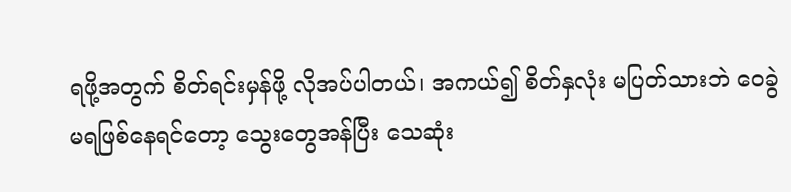ရဖို့အတွက် စိတ်ရင်းမှန်ဖို့ လိုအပ်ပါတယ်၊ အကယ်၍ စိတ်နှလုံး မပြတ်သားဘဲ ဝေခွဲမရဖြစ်နေရင်တော့ သွေးတွေအန်ပြီး သေဆုံး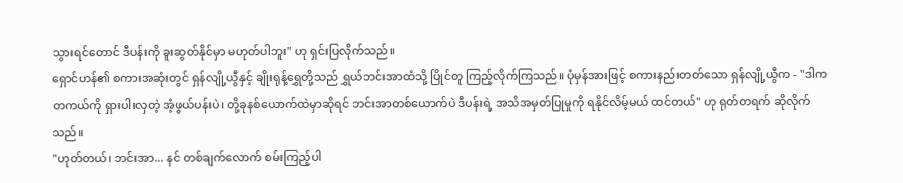သွားရင်တောင် ဒီပန်းကို ခူးဆွတ်နိုင်မှာ မဟုတ်ပါဘူး" ဟု ရှင်းပြလိုက်သည်။
ရှောင်ဟန်၏ စကားအဆုံးတွင် ရှန်လျို့ယွီနှင့် ချိုးရုန့်ရွှေတို့သည် ရွှယ်ဘင်းအာထံသို့ ပြိုင်တူ ကြည့်လိုက်ကြသည်။ ပုံမှန်အားဖြင့် စကားနည်းတတ်သော ရှန်လျို့ယွီက - "ဒါက တကယ်ကို ရှားပါးလှတဲ့ အံ့ဖွယ်ပန်းပဲ၊ တို့ခုနစ်ယောက်ထဲမှာဆိုရင် ဘင်းအာတစ်ယောက်ပဲ ဒီပန်းရဲ့ အသိအမှတ်ပြုမှုကို ရနိုင်လိမ့်မယ် ထင်တယ်" ဟု ရုတ်တရက် ဆိုလိုက်သည်။
"ဟုတ်တယ်၊ ဘင်းအာ... နင် တစ်ချက်လောက် စမ်းကြည့်ပါ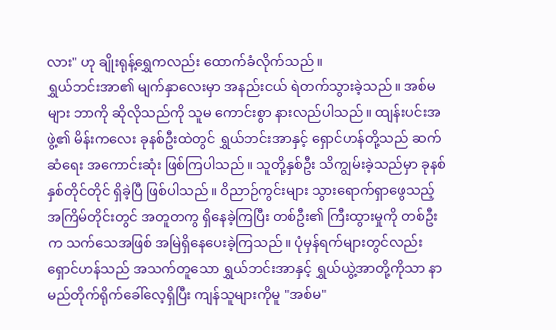လား" ဟု ချိုးရုန့်ရွှေကလည်း ထောက်ခံလိုက်သည်။
ရွှယ်ဘင်းအာ၏ မျက်နှာလေးမှာ အနည်းငယ် ရဲတက်သွားခဲ့သည်။ အစ်မများ ဘာကို ဆိုလိုသည်ကို သူမ ကောင်းစွာ နားလည်ပါသည်။ ထျန်းပင်းအဖွဲ့၏ မိန်းကလေး ခုနစ်ဦးထဲတွင် ရွှယ်ဘင်းအာနှင့် ရှောင်ဟန်တို့သည် ဆက်ဆံရေး အကောင်းဆုံး ဖြစ်ကြပါသည်။ သူတို့နှစ်ဦး သိကျွမ်းခဲ့သည်မှာ ခုနစ်နှစ်တိုင်တိုင် ရှိခဲ့ပြီ ဖြစ်ပါသည်။ ဝိညာဉ်ကွင်းများ သွားရောက်ရှာဖွေသည့် အကြိမ်တိုင်းတွင် အတူတကွ ရှိနေခဲ့ကြပြီး တစ်ဦး၏ ကြီးထွားမှုကို တစ်ဦးက သက်သေအဖြစ် အမြဲရှိနေပေးခဲ့ကြသည်။ ပုံမှန်ရက်များတွင်လည်း ရှောင်ဟန်သည် အသက်တူသော ရွှယ်ဘင်းအာနှင့် ရွှယ်ယွဲ့အာတို့ကိုသာ နာမည်တိုက်ရိုက်ခေါ်လေ့ရှိပြီး ကျန်သူများကိုမူ "အစ်မ"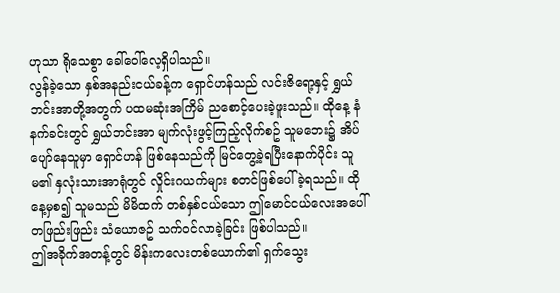ဟုသာ ရိုသေစွာ ခေါ်ဝေါ်လေ့ရှိပါသည်။
လွန်ခဲ့သော နှစ်အနည်းငယ်ခန့်က ရှောင်ဟန်သည် လင်းဇိရော့နှင့် ရွှယ်ဘင်းအာတို့အတွက် ပထမဆုံးအကြိမ် ညစောင့်ပေးခဲ့ဖူးသည်။ ထိုနေ့ နံနက်ခင်းတွင် ရွှယ်ဘင်းအာ မျက်လုံးဖွင့်ကြည့်လိုက်စဥ် သူမဘေး၌ အိပ်ပျော်နေသူမှာ ရှောင်ဟန် ဖြစ်နေသည်ကို မြင်တွေ့ခဲ့ရပြီးနောက်ပိုင်း သူမ၏ နှလုံးသားအာရုံတွင် လှိုင်းဂယက်များ စတင်ဖြစ်ပေါ်ခဲ့ရသည်။ ထိုနေ့မှစ၍ သူမသည် မိမိထက် တစ်နှစ်ငယ်သော ဤမောင်ငယ်လေးအပေါ် တဖြည်းဖြည်း သံယောဇဥ် သက်ဝင်လာခဲ့ခြင်း ဖြစ်ပါသည်။
ဤအခိုက်အတန့်တွင် မိန်းကလေးတစ်ယောက်၏ ရှက်သွေး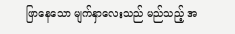ဖြာနေသော မျက်နှာလေးသည် မည်သည့် အ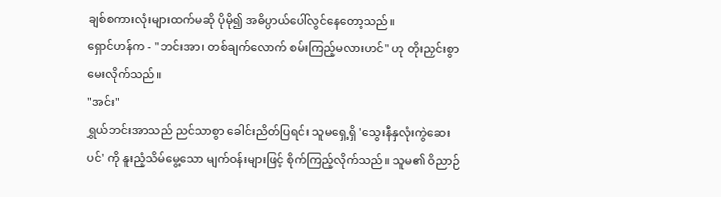ချစ်စကားလုံးများထက်မဆို ပိုမို၍ အဓိပ္ပာယ်ပေါ်လွင်နေတော့သည်။
ရှောင်ဟန်က - "ဘင်းအာ၊ တစ်ချက်လောက် စမ်းကြည့်မလားဟင်" ဟု တိုးညှင်းစွာ မေးလိုက်သည်။
"အင်း"
ရွှယ်ဘင်းအာသည် ညင်သာစွာ ခေါင်းညိတ်ပြရင်း သူမရှေ့ရှိ 'သွေးနီနှလုံးကွဲဆေးပင်' ကို နူးညံ့သိမ်မွေ့သော မျက်ဝန်းများဖြင့် စိုက်ကြည့်လိုက်သည်။ သူမ၏ ဝိညာဉ်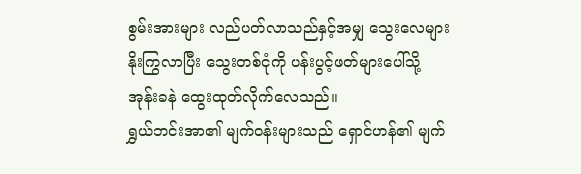စွမ်းအားများ လည်ပတ်လာသည်နှင့်အမျှ သွေးလေများ နိုးကြွလာပြီး သွေးတစ်ငုံကို ပန်းပွင့်ဖတ်များပေါ်သို့ အုန်းခနဲ ထွေးထုတ်လိုက်လေသည်။
ရွှယ်ဘင်းအာ၏ မျက်ဝန်းများသည် ရှောင်ဟန်၏ မျက်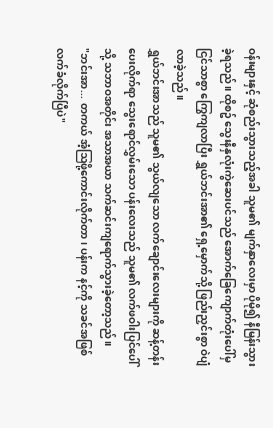ဝန်းများနှင့် ဆုံစည်းသွားသည့်အခါ သူမ၏ မျက်နှာလေးမှာ ပိုမို၍ နီမြန်းသွားခဲ့ရသည်။ ထိုစဥ် သွေးနီနှလုံးကွဲဆေးပင်သည် အောက်ခြေကျောက်တုံးပေါ်မှ ငြင်သာစွာ ကြွေကျလာပြီး ရွှယ်ဘင်းအာ၏ ရှေ့မှောက်သို့ ဖြည်းညှင်းစွာ ဝဲပျံလာခဲ့သည်။
ရွှယ်ဘင်းအာသည် သူမ၏ သွယ်လျသော လက်ချောင်းလေးများကို ဆန့်တန်းပေးလိုက်ရာ သွေးရောင်လွှမ်းသော ပန်းလေးသည် သူမ၏ လက်ဖဝါးပြင်ပေါ်သို့ သဘာဝအတိုင်း အသာအယာ သက်ဆင်းကျရောက်သွားခဲ့တော့သည်။
"ဘင်းအာ... တကယ် အံ့ဩဖို့ကောင်းလိုက်တာ၊ ပန်းက နင့်ကို သခင်အဖြစ် လက်ခံလိုက်ပြီပဲ"